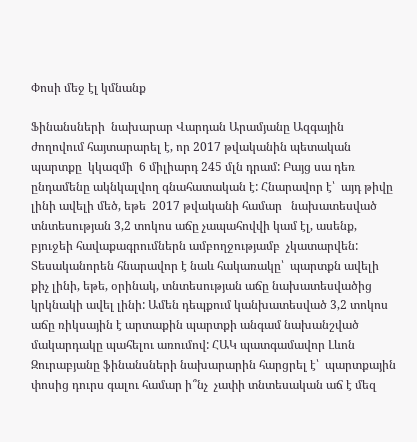Փոսի մեջ էլ կմնանք

Ֆինանսների  նախարար Վարդան Արամյանը Ազգային ժողովում հայտարարել է, որ 2017 թվականին պետական պարտքը  կկազմի  6 միլիարդ 245 մլն դրամ: Բայց սա դեռ ընդամենը ակնկալվող գնահատական է: Հնարավոր է՝  այդ թիվը լինի ավելի մեծ, եթե  2017 թվականի համար   նախատեսված տնտեսության 3,2 տոկոս աճը չապահովվի կամ էլ, ասենք, բյուջեի հավաքագրումներն ամբողջությամբ  չկատարվեն:  Տեսականորեն հնարավոր է նաև հակառակը՝  պարտքն ավելի քիչ լինի, եթե, օրինակ, տնտեսության աճը նախատեսվածից կրկնակի ավել լինի: Ամեն դեպքում կանխատեսված 3,2 տոկոս աճը ռիկսային է արտաքին պարտքի անգամ նախանշված մակարդակը պահելու առումով: ՀԱԿ պատգամավոր Լևոն Զուրաբյանը ֆինանսների նախարարին հարցրել է՝  պարտքային փոսից դուրս գալու համար ի՞նչ  չափի տնտեսական աճ է մեզ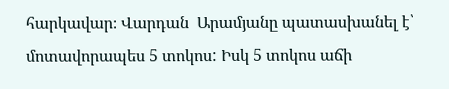հարկավար։ Վարդան  Արամյանը պատասխանել է՝ մոտավորապես 5 տոկոս: Իսկ 5 տոկոս աճի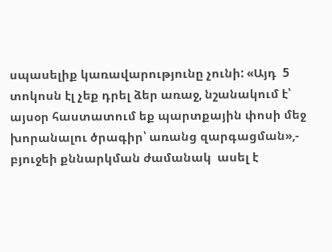սպասելիք կառավարությունը չունի: «Այդ  5 տոկոսն էլ չեք դրել ձեր առաջ, նշանակում է՝ այսօր հաստատում եք պարտքային փոսի մեջ խորանալու ծրագիր՝ առանց զարգացման»,- բյուջեի քննարկման ժամանակ  ասել է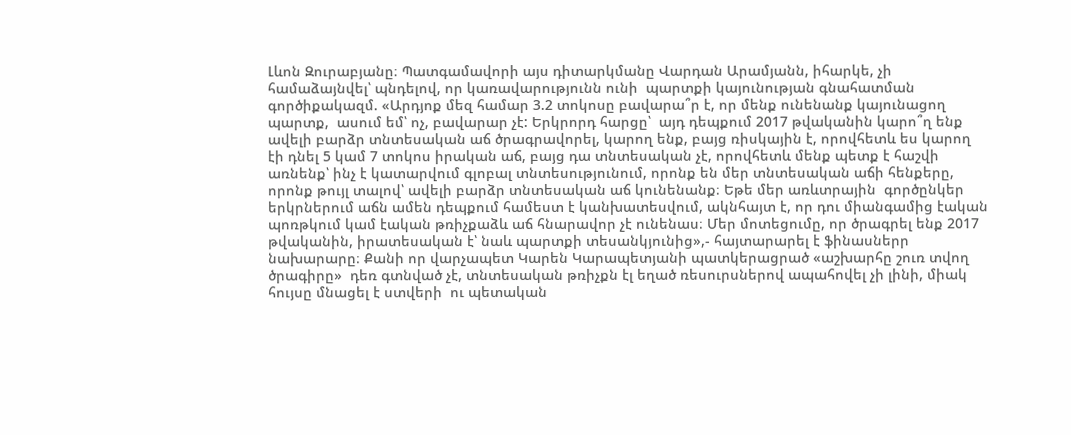Լևոն Զուրաբյանը։ Պատգամավորի այս դիտարկմանը Վարդան Արամյանն, իհարկե, չի համաձայնվել՝ պնդելով, որ կառավարությունն ունի  պարտքի կայունության գնահատման գործիքակազմ. «Արդյոք մեզ համար 3.2 տոկոսը բավարա՞ր է, որ մենք ունենանք կայունացող պարտք,  ասում եմ՝ ոչ, բավարար չէ: Երկրորդ հարցը՝  այդ դեպքում 2017 թվականին կարո՞ղ ենք ավելի բարձր տնտեսական աճ ծրագրավորել, կարող ենք, բայց ռիսկային է, որովհետև ես կարող էի դնել 5 կամ 7 տոկոս իրական աճ, բայց դա տնտեսական չէ, որովհետև մենք պետք է հաշվի առնենք՝ ինչ է կատարվում գլոբալ տնտեսությունում, որոնք են մեր տնտեսական աճի հենքերը, որոնք թույլ տալով՝ ավելի բարձր տնտեսական աճ կունենանք։ Եթե մեր առևտրային  գործընկեր երկրներում աճն ամեն դեպքում համեստ է կանխատեսվում, ակնհայտ է, որ դու միանգամից էական պոռթկում կամ էական թռիչքաձև աճ հնարավոր չէ ունենաս։ Մեր մոտեցումը, որ ծրագրել ենք 2017 թվականին, իրատեսական է՝ նաև պարտքի տեսանկյունից»,- հայտարարել է ֆինասներր նախարարը։ Քանի որ վարչապետ Կարեն Կարապետյանի պատկերացրած «աշխարհը շուռ տվող ծրագիրը»  դեռ գտնված չէ, տնտեսական թռիչքն էլ եղած ռեսուրսներով ապահովել չի լինի, միակ հույսը մնացել է ստվերի  ու պետական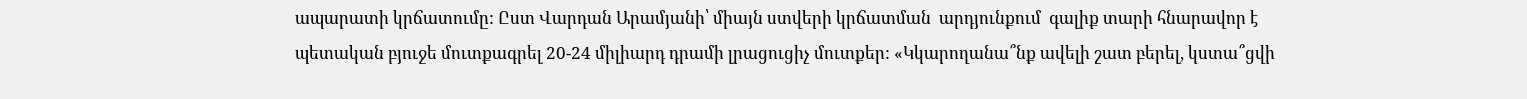ապարատի կրճատումը: Ըստ Վարդան Արամյանի՝ միայն ստվերի կրճատման  արդյունքում  գալիք տարի հնարավոր է պետական բյուջե մուտքագրել 20-24 միլիարդ դրամի լրացուցիչ մուտքեր: «Կկարողանա՞նք ավելի շատ բերել, կստա՞ցվի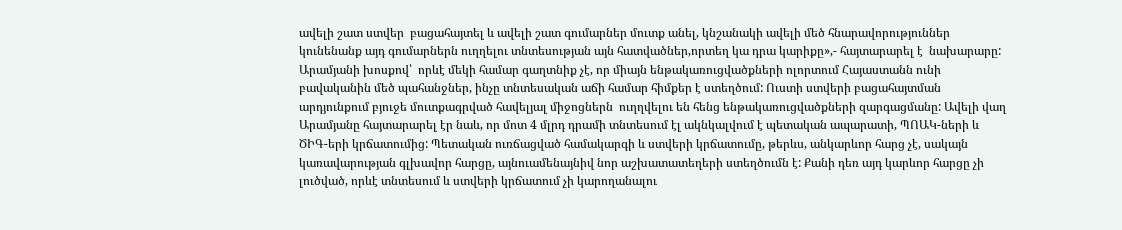ավելի շատ ստվեր  բացահայտել և ավելի շատ գումարներ մուտք անել, կնշանակի ավելի մեծ հնարավորություններ կունենանք այդ գումարներն ուղղելու տնտեսության այն հատվածներ,որտեղ կա դրա կարիքը»,- հայտարարել է  նախարարը:   Արամյանի խոսքով՝  որևէ մեկի համար գաղտնիք չէ, որ միայն ենթակառուցվածքների ոլորտում Հայաստանն ունի բավականին մեծ պահանջներ, ինչը տնտեսական աճի համար հիմքեր է ստեղծում: Ուստի ստվերի բացահայտման արդյունքում բյուջե մուտքագրված հավելյալ միջոցներն  ուղղվելու են հենց ենթակառուցվածքների զարգացմանը: Ավելի վաղ Արամյանը հայտարարել էր նաև, որ մոտ 4 մլրդ դրամի տնտեսում էլ ակնկալվում է պետական ապարատի, ՊՈԱԿ-ների և ԾԻԳ-երի կրճատումից: Պետական ուռճացված համակարգի և ստվերի կրճատումը, թերևս, անկարևոր հարց չէ, սակայն կառավարության գլխավոր հարցը, այնուամենայնիվ նոր աշխատատեղերի ստեղծումն է: Քանի դեռ այդ կարևոր հարցը չի լուծված, որևէ տնտեսում և ստվերի կրճատում չի կարողանալու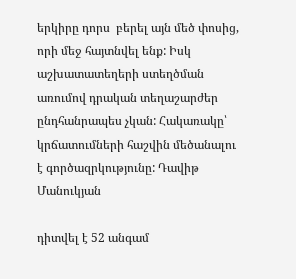երկիրը դորս  բերել այն մեծ փոսից, որի մեջ հայտնվել ենք: Իսկ աշխատատեղերի ստեղծման առումով դրական տեղաշարժեր ընդհանրապես չկան: Հակառակը՝ կրճատումների հաշվին մեծանալու է գործազրկությունը: Դավիթ Մանուկյան

դիտվել է 52 անգամ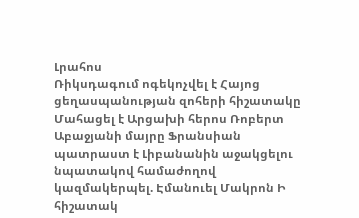Լրահոս
Ռիկսդագում ոգեկոչվել է Հայոց ցեղասպանության զոհերի հիշատակը Մահացել է Արցախի հերոս Ռոբերտ Աբաջյանի մայրը Ֆրանսիան պատրաստ է Լիբանանին աջակցելու նպատակով համաժողով կազմակերպել. Էմանուել Մակրոն Ի հիշատակ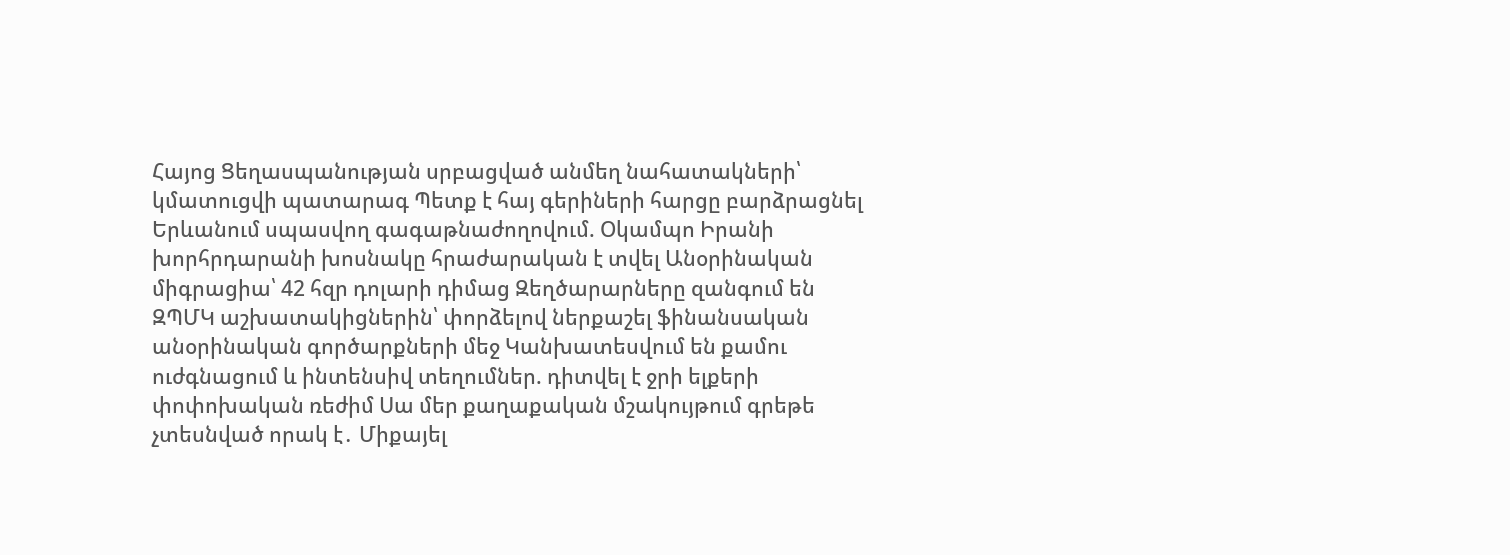Հայոց Ցեղասպանության սրբացված անմեղ նահատակների՝ կմատուցվի պատարագ Պետք է հայ գերիների հարցը բարձրացնել Երևանում սպասվող գագաթնաժողովում. Օկամպո Իրանի խորհրդարանի խոսնակը հրաժարական է տվել Անօրինական միգրացիա՝ 42 հզր դոլարի դիմաց Զեղծարարները զանգում են ԶՊՄԿ աշխատակիցներին՝ փորձելով ներքաշել ֆինանսական անօրինական գործարքների մեջ Կանխատեսվում են քամու ուժգնացում և ինտենսիվ տեղումներ. դիտվել է ջրի ելքերի փոփոխական ռեժիմ Սա մեր քաղաքական մշակույթում գրեթե չտեսնված որակ է․ Միքայել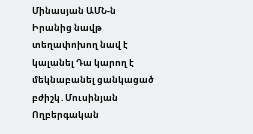Մինասյան ԱՄՆ-ն Իրանից նավթ տեղափոխող նավ է կալանել Դա կարող է մեկնաբանել ցանկացած բժիշկ․Մուսինյան Ողբերգական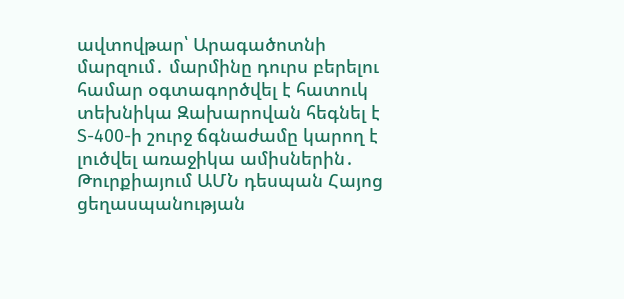ավտովթար՝ Արագածոտնի մարզում․ մարմինը դուրս բերելու համար օգտագործվել է հատուկ տեխնիկա Զախարովան հեգնել է S-400-ի շուրջ ճգնաժամը կարող է լուծվել առաջիկա ամիսներին․ Թուրքիայում ԱՄՆ դեսպան Հայոց ցեղասպանության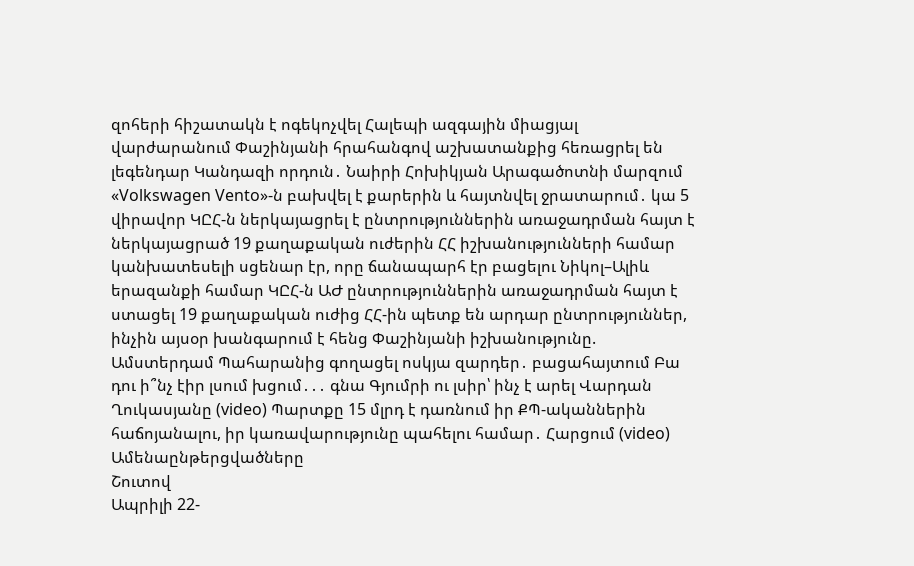զոհերի հիշատակն է ոգեկոչվել Հալեպի ազգային միացյալ վարժարանում Փաշինյանի հրահանգով աշխատանքից հեռացրել են լեգենդար Կանդազի որդուն․ Նաիրի Հոխիկյան Արագածոտնի մարզում «Volkswagen Vento»-ն բախվել է քարերին և հայտնվել ջրատարում․ կա 5 վիրավոր ԿԸՀ-ն ներկայացրել է ընտրություններին առաջադրման հայտ է ներկայացրած 19 քաղաքական ուժերին ՀՀ իշխանությունների համար կանխատեսելի սցենար էր, որը ճանապարհ էր բացելու Նիկոլ–Ալիև երազանքի համար ԿԸՀ-ն ԱԺ ընտրություններին առաջադրման հայտ է ստացել 19 քաղաքական ուժից ՀՀ-ին պետք են արդար ընտրություններ, ինչին այսօր խանգարում է հենց Փաշինյանի իշխանությունը. Ամստերդամ Պահարանից գողացել ոսկյա զարդեր․ բացահայտում Բա դու ի՞նչ էիր լսում խցում․․․ գնա Գյումրի ու լսիր՝ ինչ է արել Վարդան Ղուկասյանը (video) Պարտքը 15 մլրդ է դառնում իր ՔՊ-ականներին հաճոյանալու, իր կառավարությունը պահելու համար․ Հարցում (video)
Ամենաընթերցվածները
Շուտով
Ապրիլի 22-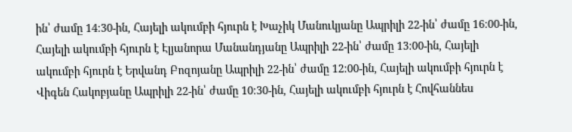ին՝ ժամը 14։30-ին, Հայելի ակումբի հյուրն է Խաչիկ Մանուկյանը Ապրիլի 22-ին՝ ժամը 16։00-ին, Հայելի ակումբի հյուրն է Էլյանորա Մանանդյանը Ապրիլի 22-ին՝ ժամը 13։00-ին, Հայելի ակումբի հյուրն է Երվանդ Բոզոյանը Ապրիլի 22-ին՝ ժամը 12։00-ին, Հայելի ակումբի հյուրն է Վիգեն Հակոբյանը Ապրիլի 22-ին՝ ժամը 10։30-ին, Հայելի ակումբի հյուրն է Հովհաննես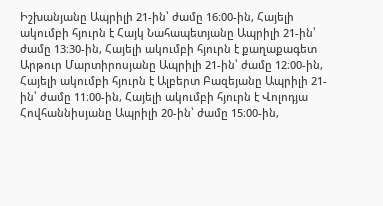Իշխանյանը Ապրիլի 21-ին՝ ժամը 16։00-ին, Հայելի ակումբի հյուրն է Հայկ Նահապետյանը Ապրիլի 21-ին՝ ժամը 13։30-ին, Հայելի ակումբի հյուրն է քաղաքագետ Արթուր Մարտիրոսյանը Ապրիլի 21-ին՝ ժամը 12։00-ին, Հայելի ակումբի հյուրն է Ալբերտ Բազեյանը Ապրիլի 21-ին՝ ժամը 11։00-ին, Հայելի ակումբի հյուրն է Վոլոդյա Հովհաննիսյանը Ապրիլի 20-ին՝ ժամը 15։00-ին,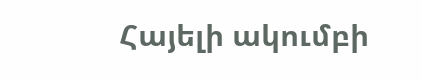Հայելի ակումբի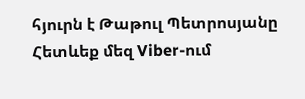հյուրն է Թաթուլ Պետրոսյանը
Հետևեք մեզ Viber-ում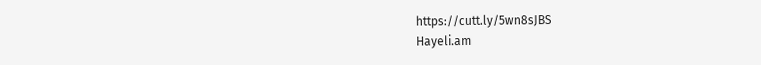https://cutt.ly/5wn8sJBS
Hayeli.am